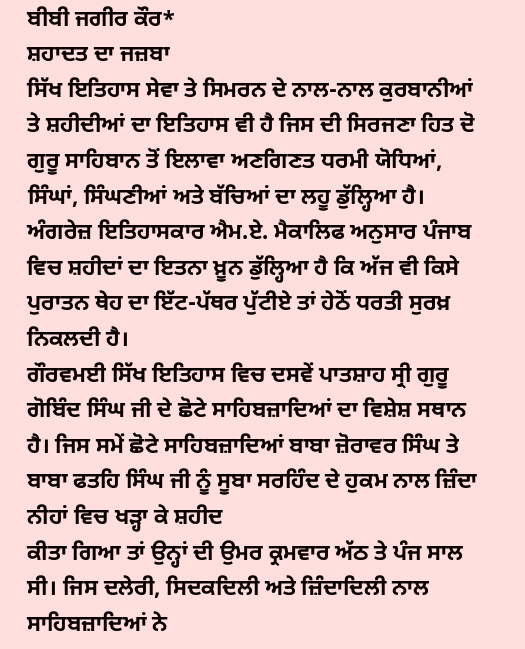ਬੀਬੀ ਜਗੀਰ ਕੌਰ*
ਸ਼ਹਾਦਤ ਦਾ ਜਜ਼ਬਾ
ਸਿੱਖ ਇਤਿਹਾਸ ਸੇਵਾ ਤੇ ਸਿਮਰਨ ਦੇ ਨਾਲ-ਨਾਲ ਕੁਰਬਾਨੀਆਂ ਤੇ ਸ਼ਹੀਦੀਆਂ ਦਾ ਇਤਿਹਾਸ ਵੀ ਹੈ ਜਿਸ ਦੀ ਸਿਰਜਣਾ ਹਿਤ ਦੋ ਗੁਰੂ ਸਾਹਿਬਾਨ ਤੋਂ ਇਲਾਵਾ ਅਣਗਿਣਤ ਧਰਮੀ ਯੋਧਿਆਂ, ਸਿੰਘਾਂ, ਸਿੰਘਣੀਆਂ ਅਤੇ ਬੱਚਿਆਂ ਦਾ ਲਹੂ ਡੁੱਲ੍ਹਿਆ ਹੈ। ਅੰਗਰੇਜ਼ ਇਤਿਹਾਸਕਾਰ ਐਮ.ਏ. ਮੈਕਾਲਿਫ ਅਨੁਸਾਰ ਪੰਜਾਬ ਵਿਚ ਸ਼ਹੀਦਾਂ ਦਾ ਇਤਨਾ ਖ਼ੂਨ ਡੁੱਲ੍ਹਿਆ ਹੈ ਕਿ ਅੱਜ ਵੀ ਕਿਸੇ ਪੁਰਾਤਨ ਥੇਹ ਦਾ ਇੱਟ-ਪੱਥਰ ਪੁੱਟੀਏ ਤਾਂ ਹੇਠੋਂ ਧਰਤੀ ਸੁਰਖ਼ ਨਿਕਲਦੀ ਹੈ।
ਗੌਰਵਮਈ ਸਿੱਖ ਇਤਿਹਾਸ ਵਿਚ ਦਸਵੇਂ ਪਾਤਸ਼ਾਹ ਸ੍ਰੀ ਗੁਰੂ ਗੋਬਿੰਦ ਸਿੰਘ ਜੀ ਦੇ ਛੋਟੇ ਸਾਹਿਬਜ਼ਾਦਿਆਂ ਦਾ ਵਿਸ਼ੇਸ਼ ਸਥਾਨ ਹੈ। ਜਿਸ ਸਮੇਂ ਛੋਟੇ ਸਾਹਿਬਜ਼ਾਦਿਆਂ ਬਾਬਾ ਜ਼ੋਰਾਵਰ ਸਿੰਘ ਤੇ ਬਾਬਾ ਫਤਹਿ ਸਿੰਘ ਜੀ ਨੂੰ ਸੂਬਾ ਸਰਹਿੰਦ ਦੇ ਹੁਕਮ ਨਾਲ ਜ਼ਿੰਦਾ ਨੀਹਾਂ ਵਿਚ ਖੜ੍ਹਾ ਕੇ ਸ਼ਹੀਦ
ਕੀਤਾ ਗਿਆ ਤਾਂ ਉਨ੍ਹਾਂ ਦੀ ਉਮਰ ਕ੍ਰਮਵਾਰ ਅੱਠ ਤੇ ਪੰਜ ਸਾਲ ਸੀ। ਜਿਸ ਦਲੇਰੀ, ਸਿਦਕਦਿਲੀ ਅਤੇ ਜ਼ਿੰਦਾਦਿਲੀ ਨਾਲ ਸਾਹਿਬਜ਼ਾਦਿਆਂ ਨੇ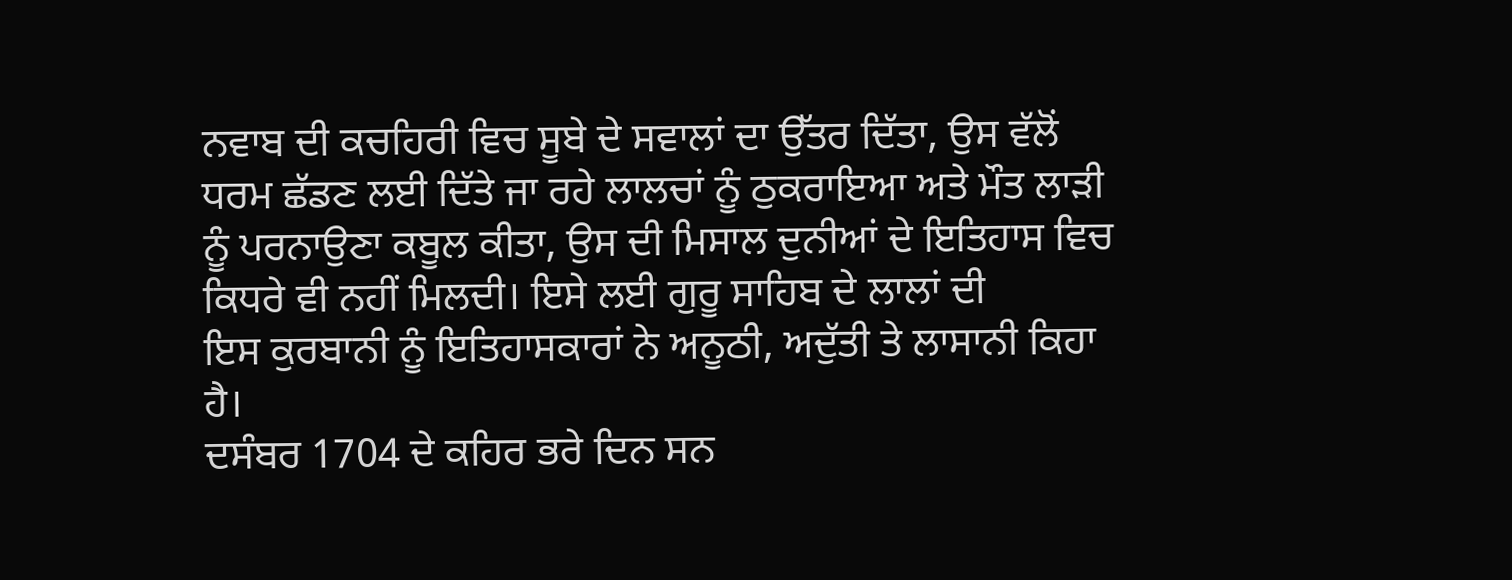ਨਵਾਬ ਦੀ ਕਚਹਿਰੀ ਵਿਚ ਸੂਬੇ ਦੇ ਸਵਾਲਾਂ ਦਾ ਉੱਤਰ ਦਿੱਤਾ, ਉਸ ਵੱਲੋਂ ਧਰਮ ਛੱਡਣ ਲਈ ਦਿੱਤੇ ਜਾ ਰਹੇ ਲਾਲਚਾਂ ਨੂੰ ਠੁਕਰਾਇਆ ਅਤੇ ਮੌਤ ਲਾੜੀ ਨੂੰ ਪਰਨਾਉਣਾ ਕਬੂਲ ਕੀਤਾ, ਉਸ ਦੀ ਮਿਸਾਲ ਦੁਨੀਆਂ ਦੇ ਇਤਿਹਾਸ ਵਿਚ ਕਿਧਰੇ ਵੀ ਨਹੀਂ ਮਿਲਦੀ। ਇਸੇ ਲਈ ਗੁਰੂ ਸਾਹਿਬ ਦੇ ਲਾਲਾਂ ਦੀ
ਇਸ ਕੁਰਬਾਨੀ ਨੂੰ ਇਤਿਹਾਸਕਾਰਾਂ ਨੇ ਅਨੂਠੀ, ਅਦੁੱਤੀ ਤੇ ਲਾਸਾਨੀ ਕਿਹਾ ਹੈ।
ਦਸੰਬਰ 1704 ਦੇ ਕਹਿਰ ਭਰੇ ਦਿਨ ਸਨ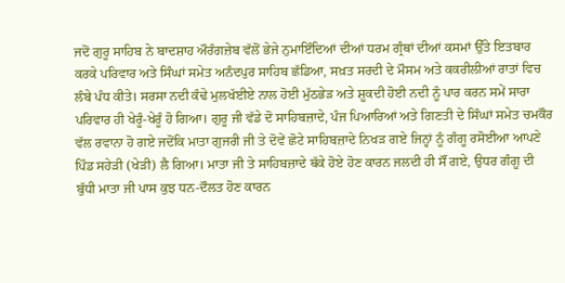ਜਦੋਂ ਗੁਰੂ ਸਾਹਿਬ ਨੇ ਬਾਦਸ਼ਾਹ ਔਰੰਗਜ਼ੇਬ ਵੱਲੋਂ ਭੇਜੇ ਨੁਮਾਇੰਦਿਆਂ ਦੀਆਂ ਧਰਮ ਗ੍ਰੰਥਾਂ ਦੀਆਂ ਕਸਮਾਂ ਉੱਤੇ ਇਤਬਾਰ ਕਰਕੇ ਪਰਿਵਾਰ ਅਤੇ ਸਿੰਘਾਂ ਸਮੇਤ ਅਨੰਦਪੁਰ ਸਾਹਿਬ ਛੱਡਿਆ, ਸਖ਼ਤ ਸਰਦੀ ਦੇ ਮੌਸਮ ਅਤੇ ਕਕਰੀਲੀਆਂ ਰਾਤਾਂ ਵਿਚ ਲੰਬੇ ਪੰਧ ਕੀਤੇ। ਸਰਸਾ ਨਦੀ ਕੰਢੇ ਮੁਲਖੱਈਏ ਨਾਲ ਹੋਈ ਮੁੱਠਭੇੜ ਅਤੇ ਸ਼ੂਕਦੀ ਹੋਈ ਨਦੀ ਨੂੰ ਪਾਰ ਕਰਨ ਸਮੇਂ ਸਾਰਾ ਪਰਿਵਾਰ ਹੀ ਖੇਰੂੰ-ਖੇਰੂੰ ਹੋ ਗਿਆ। ਗੁਰੂ ਜੀ ਵੱਡੇ ਦੋ ਸਾਹਿਬਜ਼ਾਦੇ, ਪੰਜ ਪਿਆਰਿਆਂ ਅਤੇ ਗਿਣਤੀ ਦੇ ਸਿੰਘਾਂ ਸਮੇਤ ਚਮਕੌਰ ਵੱਲ ਰਵਾਨਾ ਹੋ ਗਏ ਜਦੋਂਕਿ ਮਾਤਾ ਗੁਜਰੀ ਜੀ ਤੇ ਦੋਵੇਂ ਛੋਟੇ ਸਾਹਿਬਜ਼ਾਦੇ ਨਿਖੜ ਗਏ ਜਿਨ੍ਹਾਂ ਨੂੰ ਗੰਗੂ ਰਸੋਈਆ ਆਪਣੇ ਪਿੰਡ ਸਹੇੜੀ (ਖੇੜੀ) ਲੈ ਗਿਆ। ਮਾਤਾ ਜੀ ਤੇ ਸਾਹਿਬਜ਼ਾਦੇ ਥੱਕੇ ਹੋਏ ਹੋਣ ਕਾਰਨ ਜਲਦੀ ਹੀ ਸੌਂ ਗਏ, ਉਧਰ ਗੰਗੂ ਦੀ ਬੁੱਧੀ ਮਾਤਾ ਜੀ ਪਾਸ ਕੁਝ ਧਨ-ਦੌਲਤ ਹੋਣ ਕਾਰਨ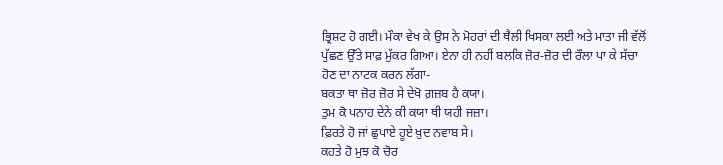ਭ੍ਰਿਸ਼ਟ ਹੋ ਗਈ। ਮੌਕਾ ਵੇਖ ਕੇ ਉਸ ਨੇ ਮੋਹਰਾਂ ਦੀ ਥੈਲੀ ਖਿਸਕਾ ਲਈ ਅਤੇ ਮਾਤਾ ਜੀ ਵੱਲੋਂ ਪੁੱਛਣ ਉੱਤੇ ਸਾਫ਼ ਮੁੱਕਰ ਗਿਆ। ਏਨਾ ਹੀ ਨਹੀਂ ਬਲਕਿ ਜ਼ੋਰ-ਜ਼ੋਰ ਦੀ ਰੌਲਾ ਪਾ ਕੇ ਸੱਚਾ ਹੋਣ ਦਾ ਨਾਟਕ ਕਰਨ ਲੱਗਾ-
ਬਕਤਾ ਥਾ ਜ਼ੋਰ ਜ਼ੋਰ ਸੇ ਦੇਖੋ ਗ਼ਜ਼ਬ ਹੈ ਕਯਾ।
ਤੁਮ ਕੋ ਪਨਾਹ ਦੇਨੇ ਕੀ ਕਯਾ ਥੀ ਯਹੀ ਜਜ਼ਾ।
ਫ਼ਿਰਤੇ ਹੋ ਜਾਂ ਛੁਪਾਏ ਹੂਏ ਖ਼ੁਦ ਨਵਾਬ ਸੇ।
ਕਹਤੇ ਹੋ ਮੁਝ ਕੋ ਚੋਰ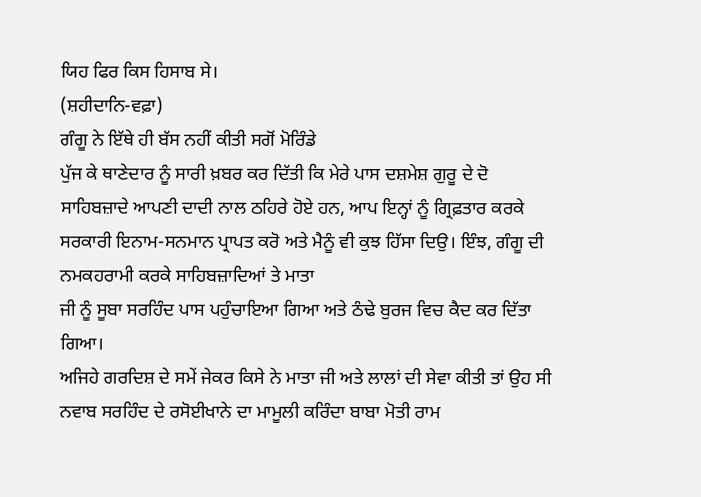ਯਿਹ ਫਿਰ ਕਿਸ ਹਿਸਾਬ ਸੇ।
(ਸ਼ਹੀਦਾਨਿ-ਵਫ਼ਾ)
ਗੰਗੂ ਨੇ ਇੱਥੇ ਹੀ ਬੱਸ ਨਹੀਂ ਕੀਤੀ ਸਗੋਂ ਮੋਰਿੰਡੇ
ਪੁੱਜ ਕੇ ਥਾਣੇਦਾਰ ਨੂੰ ਸਾਰੀ ਖ਼ਬਰ ਕਰ ਦਿੱਤੀ ਕਿ ਮੇਰੇ ਪਾਸ ਦਸ਼ਮੇਸ਼ ਗੁਰੂ ਦੇ ਦੋ ਸਾਹਿਬਜ਼ਾਦੇ ਆਪਣੀ ਦਾਦੀ ਨਾਲ ਠਹਿਰੇ ਹੋਏ ਹਨ, ਆਪ ਇਨ੍ਹਾਂ ਨੂੰ ਗ੍ਰਿਫ਼ਤਾਰ ਕਰਕੇ ਸਰਕਾਰੀ ਇਨਾਮ-ਸਨਮਾਨ ਪ੍ਰਾਪਤ ਕਰੋ ਅਤੇ ਮੈਨੂੰ ਵੀ ਕੁਝ ਹਿੱਸਾ ਦਿਉ। ਇੰਝ, ਗੰਗੂ ਦੀ ਨਮਕਹਰਾਮੀ ਕਰਕੇ ਸਾਹਿਬਜ਼ਾਦਿਆਂ ਤੇ ਮਾਤਾ
ਜੀ ਨੂੰ ਸੂਬਾ ਸਰਹਿੰਦ ਪਾਸ ਪਹੁੰਚਾਇਆ ਗਿਆ ਅਤੇ ਠੰਢੇ ਬੁਰਜ ਵਿਚ ਕੈਦ ਕਰ ਦਿੱਤਾ ਗਿਆ।
ਅਜਿਹੇ ਗਰਦਿਸ਼ ਦੇ ਸਮੇਂ ਜੇਕਰ ਕਿਸੇ ਨੇ ਮਾਤਾ ਜੀ ਅਤੇ ਲਾਲਾਂ ਦੀ ਸੇਵਾ ਕੀਤੀ ਤਾਂ ਉਹ ਸੀ ਨਵਾਬ ਸਰਹਿੰਦ ਦੇ ਰਸੋਈਖਾਨੇ ਦਾ ਮਾਮੂਲੀ ਕਰਿੰਦਾ ਬਾਬਾ ਮੋਤੀ ਰਾਮ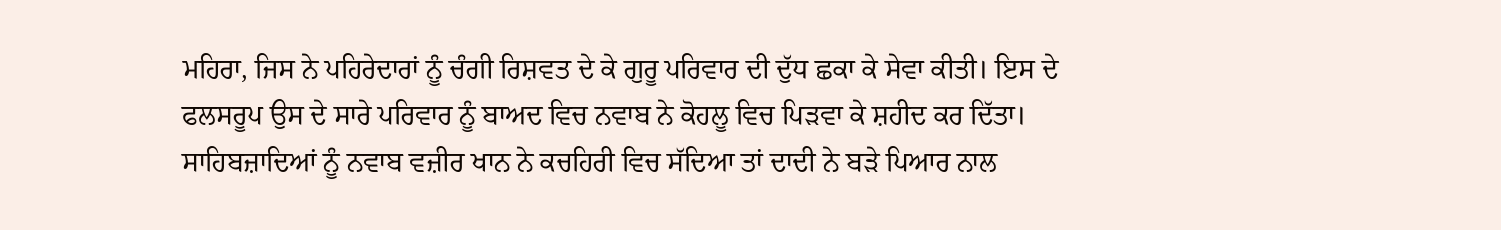ਮਹਿਰਾ, ਜਿਸ ਨੇ ਪਹਿਰੇਦਾਰਾਂ ਨੂੰ ਚੰਗੀ ਰਿਸ਼ਵਤ ਦੇ ਕੇ ਗੁਰੂ ਪਰਿਵਾਰ ਦੀ ਦੁੱਧ ਛਕਾ ਕੇ ਸੇਵਾ ਕੀਤੀ। ਇਸ ਦੇ ਫਲਸਰੂਪ ਉਸ ਦੇ ਸਾਰੇ ਪਰਿਵਾਰ ਨੂੰ ਬਾਅਦ ਵਿਚ ਨਵਾਬ ਨੇ ਕੋਹਲੂ ਵਿਚ ਪਿੜਵਾ ਕੇ ਸ਼ਹੀਦ ਕਰ ਦਿੱਤਾ।
ਸਾਹਿਬਜ਼ਾਦਿਆਂ ਨੂੰ ਨਵਾਬ ਵਜ਼ੀਰ ਖਾਨ ਨੇ ਕਚਹਿਰੀ ਵਿਚ ਸੱਦਿਆ ਤਾਂ ਦਾਦੀ ਨੇ ਬੜੇ ਪਿਆਰ ਨਾਲ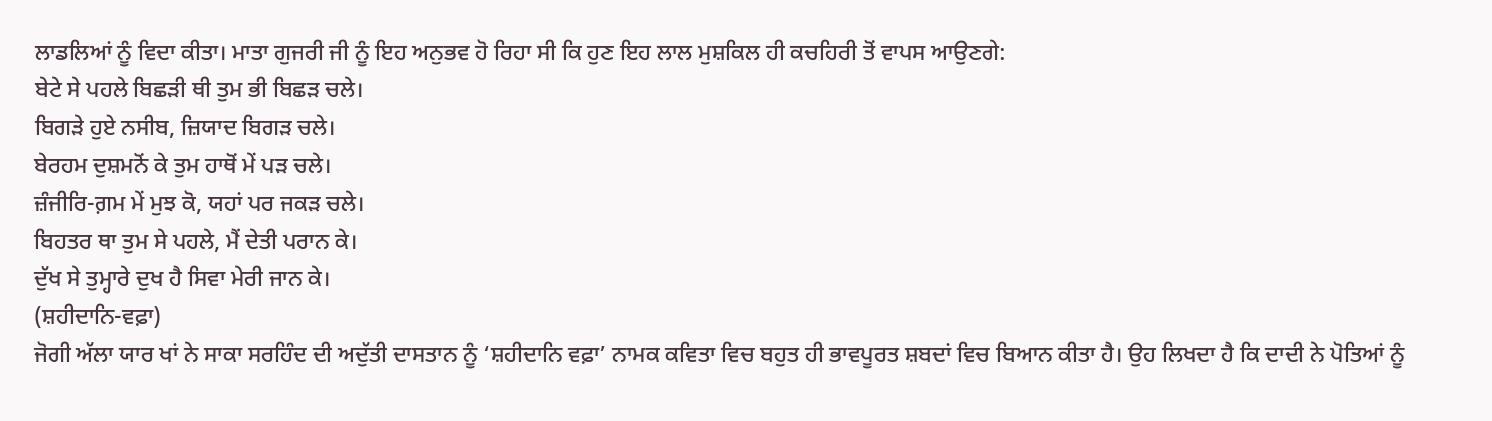ਲਾਡਲਿਆਂ ਨੂੰ ਵਿਦਾ ਕੀਤਾ। ਮਾਤਾ ਗੁਜਰੀ ਜੀ ਨੂੰ ਇਹ ਅਨੁਭਵ ਹੋ ਰਿਹਾ ਸੀ ਕਿ ਹੁਣ ਇਹ ਲਾਲ ਮੁਸ਼ਕਿਲ ਹੀ ਕਚਹਿਰੀ ਤੋਂ ਵਾਪਸ ਆਉਣਗੇ:
ਬੇਟੇ ਸੇ ਪਹਲੇ ਬਿਛੜੀ ਥੀ ਤੁਮ ਭੀ ਬਿਛੜ ਚਲੇ।
ਬਿਗੜੇ ਹੁਏ ਨਸੀਬ, ਜ਼ਿਯਾਦ ਬਿਗੜ ਚਲੇ।
ਬੇਰਹਮ ਦੁਸ਼ਮਨੋਂ ਕੇ ਤੁਮ ਹਾਥੋਂ ਮੇਂ ਪੜ ਚਲੇ।
ਜ਼ੰਜੀਰਿ-ਗ਼ਮ ਮੇਂ ਮੁਝ ਕੋ, ਯਹਾਂ ਪਰ ਜਕੜ ਚਲੇ।
ਬਿਹਤਰ ਥਾ ਤੁਮ ਸੇ ਪਹਲੇ, ਮੈਂ ਦੇਤੀ ਪਰਾਨ ਕੇ।
ਦੁੱਖ ਸੇ ਤੁਮ੍ਹਾਰੇ ਦੁਖ ਹੈ ਸਿਵਾ ਮੇਰੀ ਜਾਨ ਕੇ।
(ਸ਼ਹੀਦਾਨਿ-ਵਫ਼ਾ)
ਜੋਗੀ ਅੱਲਾ ਯਾਰ ਖਾਂ ਨੇ ਸਾਕਾ ਸਰਹਿੰਦ ਦੀ ਅਦੁੱਤੀ ਦਾਸਤਾਨ ਨੂੰ ‘ਸ਼ਹੀਦਾਨਿ ਵਫ਼ਾ’ ਨਾਮਕ ਕਵਿਤਾ ਵਿਚ ਬਹੁਤ ਹੀ ਭਾਵਪੂਰਤ ਸ਼ਬਦਾਂ ਵਿਚ ਬਿਆਨ ਕੀਤਾ ਹੈ। ਉਹ ਲਿਖਦਾ ਹੈ ਕਿ ਦਾਦੀ ਨੇ ਪੋਤਿਆਂ ਨੂੰ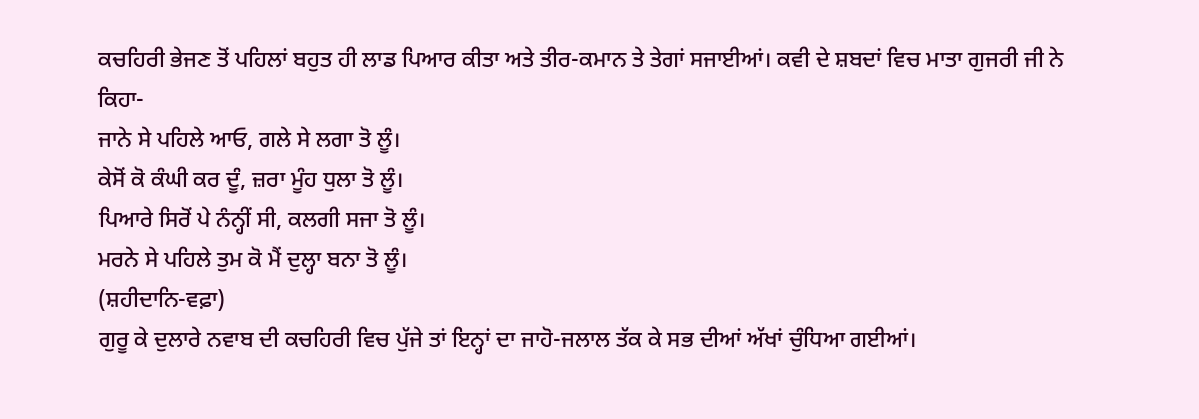ਕਚਹਿਰੀ ਭੇਜਣ ਤੋਂ ਪਹਿਲਾਂ ਬਹੁਤ ਹੀ ਲਾਡ ਪਿਆਰ ਕੀਤਾ ਅਤੇ ਤੀਰ-ਕਮਾਨ ਤੇ ਤੇਗਾਂ ਸਜਾਈਆਂ। ਕਵੀ ਦੇ ਸ਼ਬਦਾਂ ਵਿਚ ਮਾਤਾ ਗੁਜਰੀ ਜੀ ਨੇ ਕਿਹਾ-
ਜਾਨੇ ਸੇ ਪਹਿਲੇ ਆਓ, ਗਲੇ ਸੇ ਲਗਾ ਤੋ ਲੂੰ।
ਕੇਸੋਂ ਕੋ ਕੰਘੀ ਕਰ ਦੂੰ, ਜ਼ਰਾ ਮੂੰਹ ਧੁਲਾ ਤੋ ਲੂੰ।
ਪਿਆਰੇ ਸਿਰੋਂ ਪੇ ਨੰਨ੍ਹੀਂ ਸੀ, ਕਲਗੀ ਸਜਾ ਤੋ ਲੂੰ।
ਮਰਨੇ ਸੇ ਪਹਿਲੇ ਤੁਮ ਕੋ ਮੈਂ ਦੁਲ੍ਹਾ ਬਨਾ ਤੋ ਲੂੰ।
(ਸ਼ਹੀਦਾਨਿ-ਵਫ਼ਾ)
ਗੁਰੂ ਕੇ ਦੁਲਾਰੇ ਨਵਾਬ ਦੀ ਕਚਹਿਰੀ ਵਿਚ ਪੁੱਜੇ ਤਾਂ ਇਨ੍ਹਾਂ ਦਾ ਜਾਹੋ-ਜਲਾਲ ਤੱਕ ਕੇ ਸਭ ਦੀਆਂ ਅੱਖਾਂ ਚੁੰਧਿਆ ਗਈਆਂ।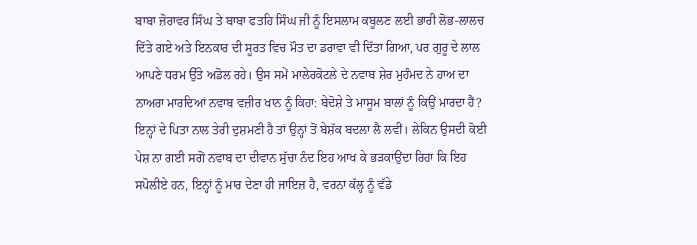ਬਾਬਾ ਜ਼ੋਰਾਵਰ ਸਿੰਘ ਤੇ ਬਾਬਾ ਫਤਹਿ ਸਿੰਘ ਜੀ ਨੂੰ ਇਸਲਾਮ ਕਬੂਲਣ ਲਈ ਭਾਰੀ ਲੋਭ-ਲਾਲਚ ਦਿੱਤੇ ਗਏ ਅਤੇ ਇਨਕਾਰ ਦੀ ਸੂਰਤ ਵਿਚ ਮੌਤ ਦਾ ਡਰਾਵਾ ਵੀ ਦਿੱਤਾ ਗਿਆ, ਪਰ ਗੁਰੂ ਦੇ ਲਾਲ ਆਪਣੇ ਧਰਮ ਉੱਤੇ ਅਡੋਲ ਰਹੇ। ਉਸ ਸਮੇਂ ਮਾਲੇਰਕੋਟਲੇ ਦੇ ਨਵਾਬ ਸ਼ੇਰ ਮੁਹੰਮਦ ਨੇ ਹਾਅ ਦਾ ਨਾਅਰਾ ਮਾਰਦਿਆਂ ਨਵਾਬ ਵਜ਼ੀਰ ਖਾਨ ਨੂੰ ਕਿਹਾ: ਬੇਦੋਸ਼ੇ ਤੇ ਮਾਸੂਮ ਬਾਲਾਂ ਨੂੰ ਕਿਉਂ ਮਾਰਦਾ ਹੈਂ? ਇਨ੍ਹਾਂ ਦੇ ਪਿਤਾ ਨਾਲ ਤੇਰੀ ਦੁਸ਼ਮਣੀ ਹੈ ਤਾਂ ਉਨ੍ਹਾਂ ਤੋਂ ਬੇਸ਼ੱਕ ਬਦਲਾ ਲੈ ਲਵੀਂ। ਲੇਕਿਨ ਉਸਦੀ ਕੋਈ ਪੇਸ਼ ਨਾ ਗਈ ਸਗੋਂ ਨਵਾਬ ਦਾ ਦੀਵਾਨ ਸੁੱਚਾ ਨੰਦ ਇਹ ਆਖ ਕੇ ਭੜਕਾਉਂਦਾ ਰਿਹਾ ਕਿ ਇਹ ਸਪੋਲੀਏ ਹਨ, ਇਨ੍ਹਾਂ ਨੂੰ ਮਾਰ ਦੇਣਾ ਹੀ ਜਾਇਜ਼ ਹੈ, ਵਰਨਾ ਕੱਲ੍ਹ ਨੂੰ ਵੱਡੇ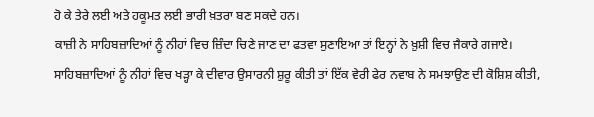ਹੋ ਕੇ ਤੇਰੇ ਲਈ ਅਤੇ ਹਕੂਮਤ ਲਈ ਭਾਰੀ ਖ਼ਤਰਾ ਬਣ ਸਕਦੇ ਹਨ।
ਕਾਜ਼ੀ ਨੇ ਸਾਹਿਬਜ਼ਾਦਿਆਂ ਨੂੰ ਨੀਹਾਂ ਵਿਚ ਜ਼ਿੰਦਾ ਚਿਣੇ ਜਾਣ ਦਾ ਫਤਵਾ ਸੁਣਾਇਆ ਤਾਂ ਇਨ੍ਹਾਂ ਨੇ ਖ਼ੁਸ਼ੀ ਵਿਚ ਜੈਕਾਰੇ ਗਜਾਏ। ਸਾਹਿਬਜ਼ਾਦਿਆਂ ਨੂੰ ਨੀਹਾਂ ਵਿਚ ਖੜ੍ਹਾ ਕੇ ਦੀਵਾਰ ਉਸਾਰਨੀ ਸ਼ੁਰੂ ਕੀਤੀ ਤਾਂ ਇੱਕ ਵੇਰੀ ਫੇਰ ਨਵਾਬ ਨੇ ਸਮਝਾਉਣ ਦੀ ਕੋਸ਼ਿਸ਼ ਕੀਤੀ,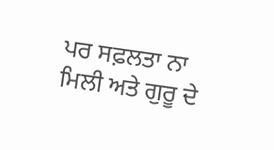ਪਰ ਸਫ਼ਲਤਾ ਨਾ ਮਿਲੀ ਅਤੇ ਗੁਰੂ ਦੇ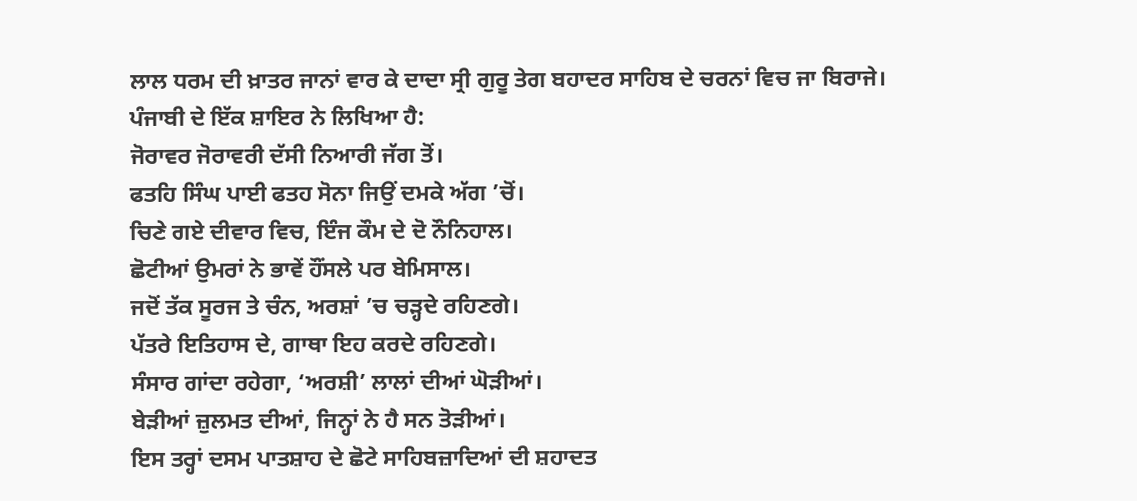ਲਾਲ ਧਰਮ ਦੀ ਖ਼ਾਤਰ ਜਾਨਾਂ ਵਾਰ ਕੇ ਦਾਦਾ ਸ੍ਰੀ ਗੁਰੂ ਤੇਗ ਬਹਾਦਰ ਸਾਹਿਬ ਦੇ ਚਰਨਾਂ ਵਿਚ ਜਾ ਬਿਰਾਜੇ। ਪੰਜਾਬੀ ਦੇ ਇੱਕ ਸ਼ਾਇਰ ਨੇ ਲਿਖਿਆ ਹੈ:
ਜੋਰਾਵਰ ਜੋਰਾਵਰੀ ਦੱਸੀ ਨਿਆਰੀ ਜੱਗ ਤੋਂ।
ਫਤਹਿ ਸਿੰਘ ਪਾਈ ਫਤਹ ਸੋਨਾ ਜਿਉਂ ਦਮਕੇ ਅੱਗ ’ਚੋਂ।
ਚਿਣੇ ਗਏ ਦੀਵਾਰ ਵਿਚ, ਇੰਜ ਕੌਮ ਦੇ ਦੋ ਨੌਨਿਹਾਲ।
ਛੋਟੀਆਂ ਉਮਰਾਂ ਨੇ ਭਾਵੇਂ ਹੌਂਸਲੇ ਪਰ ਬੇਮਿਸਾਲ।
ਜਦੋਂ ਤੱਕ ਸੂਰਜ ਤੇ ਚੰਨ, ਅਰਸ਼ਾਂ ’ਚ ਚੜ੍ਹਦੇ ਰਹਿਣਗੇ।
ਪੱਤਰੇ ਇਤਿਹਾਸ ਦੇ, ਗਾਥਾ ਇਹ ਕਰਦੇ ਰਹਿਣਗੇ।
ਸੰਸਾਰ ਗਾਂਦਾ ਰਹੇਗਾ, ‘ਅਰਸ਼ੀ’ ਲਾਲਾਂ ਦੀਆਂ ਘੋੜੀਆਂ।
ਬੇੜੀਆਂ ਜ਼ੁਲਮਤ ਦੀਆਂ, ਜਿਨ੍ਹਾਂ ਨੇ ਹੈ ਸਨ ਤੋੜੀਆਂ।
ਇਸ ਤਰ੍ਹਾਂ ਦਸਮ ਪਾਤਸ਼ਾਹ ਦੇ ਛੋਟੇ ਸਾਹਿਬਜ਼ਾਦਿਆਂ ਦੀ ਸ਼ਹਾਦਤ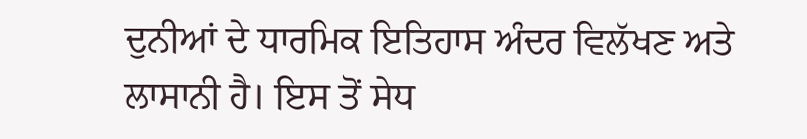ਦੁਨੀਆਂ ਦੇ ਧਾਰਮਿਕ ਇਤਿਹਾਸ ਅੰਦਰ ਵਿਲੱਖਣ ਅਤੇ ਲਾਸਾਨੀ ਹੈ। ਇਸ ਤੋਂ ਸੇਧ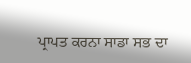ਪ੍ਰਾਪਤ ਕਰਨਾ ਸਾਡਾ ਸਭ ਦਾ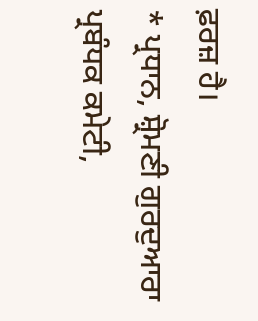ਫ਼ਰਜ਼ ਹੈ।
* ਪ੍ਰਧਾਨ, ਸ਼੍ਰੋਮਣੀ ਗੁਰਦੁਆਰਾ ਪ੍ਰਬੰਧਕ ਕਮੇਟੀ,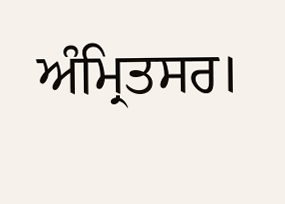ਅੰਮ੍ਰਿਤਸਰ।